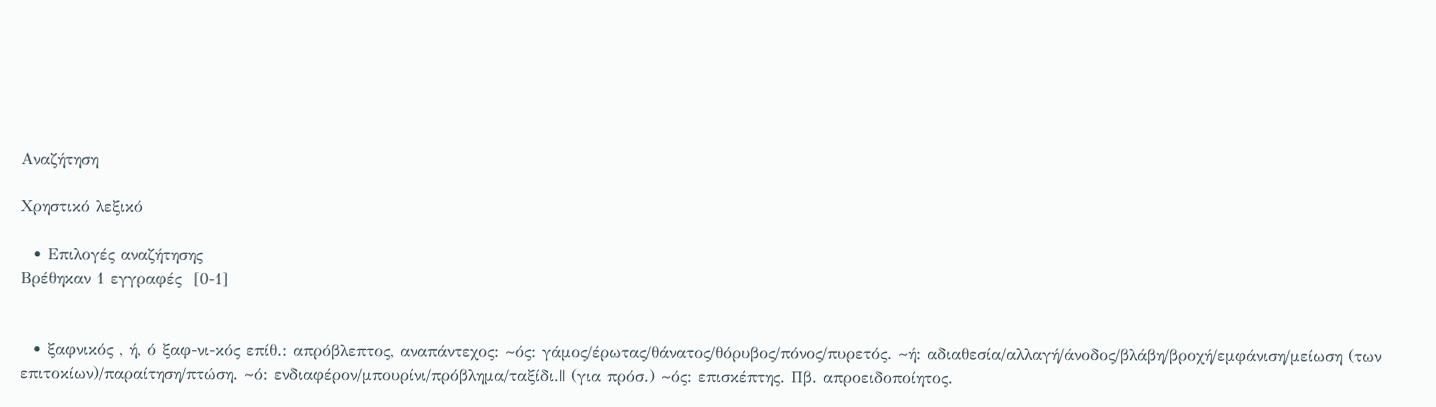Αναζήτηση

Χρηστικό λεξικό

  • Επιλογές αναζήτησης
Βρέθηκαν 1 εγγραφές  [0-1]


  • ξαφνικός , ή, ό ξαφ-νι-κός επίθ.: απρόβλεπτος, αναπάντεχος: ~ός: γάμος/έρωτας/θάνατος/θόρυβος/πόνος/πυρετός. ~ή: αδιαθεσία/αλλαγή/άνοδος/βλάβη/βροχή/εμφάνιση/μείωση (των επιτοκίων)/παραίτηση/πτώση. ~ό: ενδιαφέρον/μπουρίνι/πρόβλημα/ταξίδι.|| (για πρόσ.) ~ός: επισκέπτης. Πβ. απροειδοποίητος.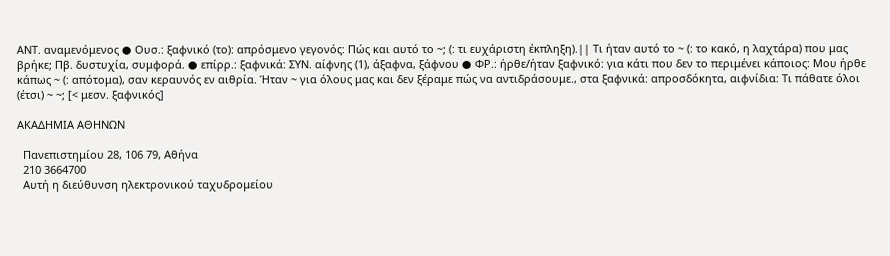ΑΝΤ. αναμενόμενος ● Ουσ.: ξαφνικό (το): απρόσμενο γεγονός: Πώς και αυτό το ~; (: τι ευχάριστη έκπληξη).|| Τι ήταν αυτό το ~ (: το κακό, η λαχτάρα) που μας βρήκε; Πβ. δυστυχία, συμφορά. ● επίρρ.: ξαφνικά: ΣΥΝ. αίφνης (1), άξαφνα, ξάφνου ● ΦΡ.: ήρθε/ήταν ξαφνικό: για κάτι που δεν το περιμένει κάποιος: Μου ήρθε κάπως ~ (: απότομα), σαν κεραυνός εν αιθρία. Ήταν ~ για όλους μας και δεν ξέραμε πώς να αντιδράσουμε., στα ξαφνικά: απροσδόκητα, αιφνίδια: Τι πάθατε όλοι (έτσι) ~ ~; [< μεσν. ξαφνικός]

ΑΚΑΔΗΜΙΑ ΑΘΗΝΩΝ

  Πανεπιστημίου 28, 106 79, Αθήνα
  210 3664700
  Αυτή η διεύθυνση ηλεκτρονικού ταχυδρομείου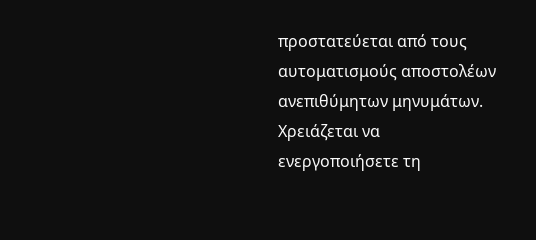προστατεύεται από τους αυτοματισμούς αποστολέων ανεπιθύμητων μηνυμάτων. Χρειάζεται να ενεργοποιήσετε τη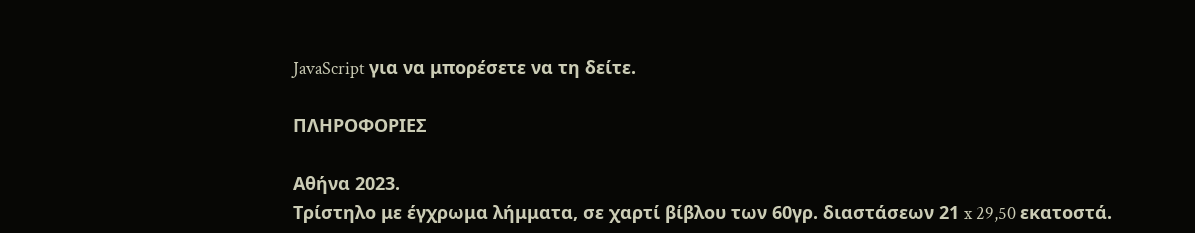JavaScript για να μπορέσετε να τη δείτε.

ΠΛΗΡΟΦΟΡΙΕΣ

Αθήνα 2023.
Τρίστηλο με έγχρωμα λήμματα, σε χαρτί βίβλου των 60γρ. διαστάσεων 21 x 29,50 εκατοστά.